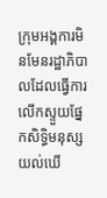ក្រុមអង្គការមិនមែនរដ្ឋាភិបាលដែលធ្វើការលើកស្ទួយផ្នែកសិទ្ធិមនុស្ស យល់ឃើ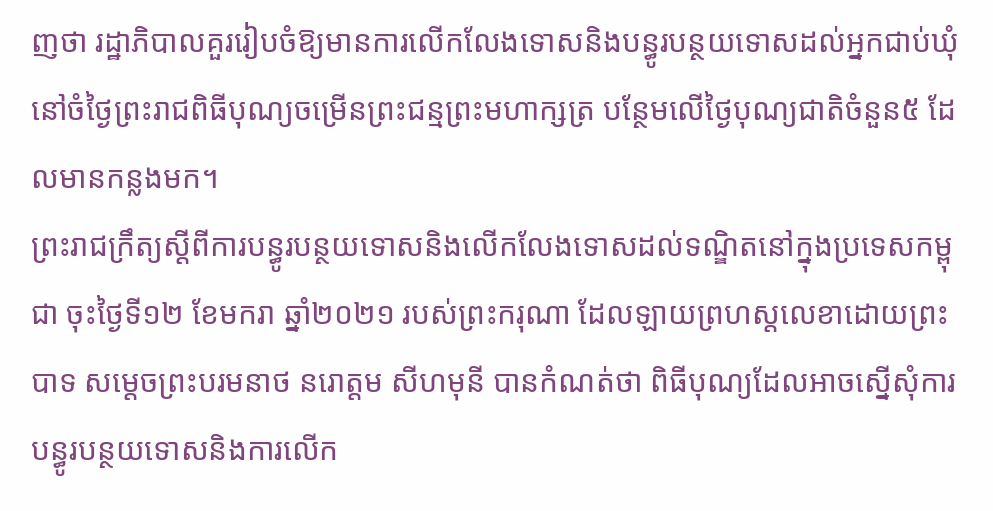ញថា រដ្ឋាភិបាលគួររៀបចំឱ្យមានការលើកលែងទោសនិងបន្ធូរបន្ថយទោសដល់អ្នកជាប់ឃុំ នៅចំថ្ងៃព្រះរាជពិធីបុណ្យចម្រើនព្រះជន្មព្រះមហាក្សត្រ បន្ថែមលើថ្ងៃបុណ្យជាតិចំនួន៥ ដែលមានកន្លងមក។
ព្រះរាជក្រឹត្យស្ដីពីការបន្ធូរបន្ថយទោសនិងលើកលែងទោសដល់ទណ្ឌិតនៅក្នុងប្រទេសកម្ពុជា ចុះថ្ងៃទី១២ ខែមករា ឆ្នាំ២០២១ របស់ព្រះករុណា ដែលឡាយព្រហស្តលេខាដោយព្រះបាទ សម្ដេចព្រះបរមនាថ នរោត្តម សីហមុនី បានកំណត់ថា ពិធីបុណ្យដែលអាចស្នើសុំការបន្ធូរបន្ថយទោសនិងការលើក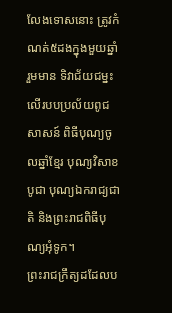លែងទោសនោះ ត្រូវកំណត់៥ដងក្នុងមួយឆ្នាំ រួមមាន ទិវាជ័យជម្នះលើរបបប្រល័យពូជសាសន៍ ពិធីបុណ្យចូលឆ្នាំខ្មែរ បុណ្យវិសាខបូជា បុណ្យឯករាជ្យជាតិ និងព្រះរាជពិធីបុណ្យអុំទូក។
ព្រះរាជក្រឹត្យដដែលប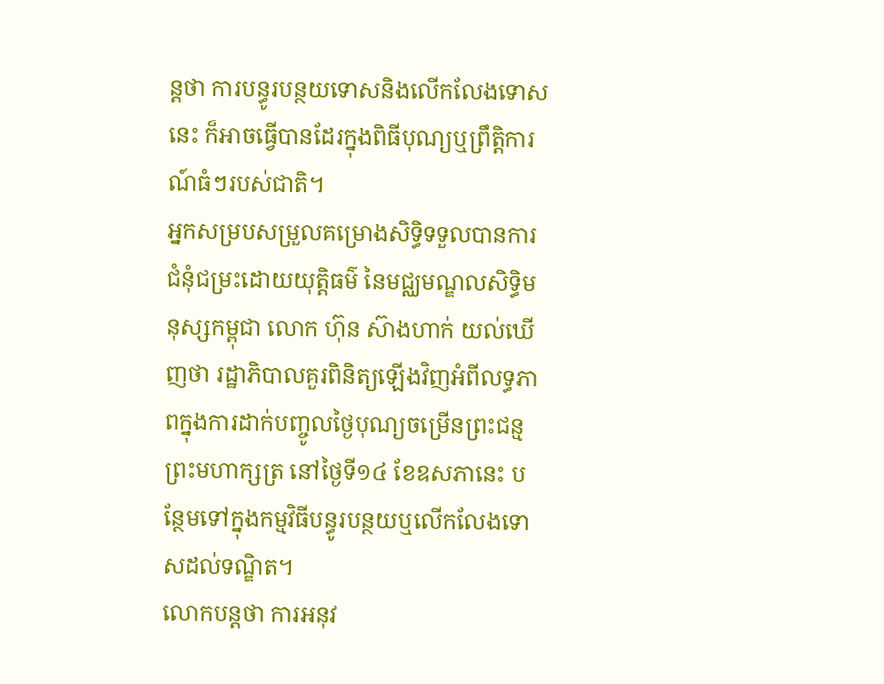ន្តថា ការបន្ធូរបន្ថយទោសនិងលើកលែងទោសនេះ ក៏អាចធ្វើបានដែរក្នុងពិធីបុណ្យឬព្រឹត្តិការណ៍ធំៗរបស់ជាតិ។
អ្នកសម្របសម្រួលគម្រោងសិទ្ធិទទួលបានការជំនុំជម្រះដោយយុត្តិធម៌ នៃមជ្ឈមណ្ឌលសិទ្ធិមនុស្សកម្ពុជា លោក ហ៊ុន ស៊ាងហាក់ យល់ឃើញថា រដ្ឋាភិបាលគួរពិនិត្យឡើងវិញអំពីលទ្ធភាពក្នុងការដាក់បញ្ចូលថ្ងៃបុណ្យចម្រើនព្រះជន្មព្រះមហាក្សត្រ នៅថ្ងៃទី១៤ ខែឧសភានេះ បន្ថែមទៅក្នុងកម្មវិធីបន្ធូរបន្ថយឬលើកលែងទោសដល់ទណ្ឌិត។
លោកបន្តថា ការអនុវ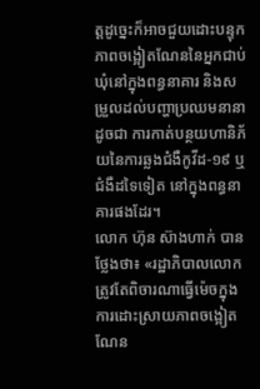ត្តដូច្នេះក៏អាចជួយដោះបន្ទុកភាពចង្អៀតណែននៃអ្នកជាប់ឃុំនៅក្នុងពន្ធនាគារ និងសម្រួលដល់បញ្ហាប្រឈមនានា ដូចជា ការកាត់បន្ថយហានិភ័យនៃការឆ្លងជំងឺកូវីដ-១៩ ឬជំងឺដទៃទៀត នៅក្នុងពន្ធនាគារផងដែរ។
លោក ហ៊ុន ស៊ាងហាក់ បានថ្លែងថា៖ «រដ្ឋាភិបាលលោកត្រូវតែពិចារណាធ្វើម៉េចក្នុងការដោះស្រាយភាពចង្អៀតណែន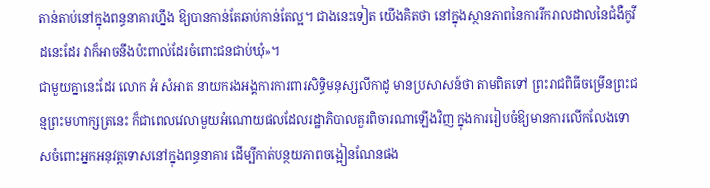តាន់តាប់នៅក្នុងពន្ធនាគារហ្នឹង ឱ្យបានកាន់តែឆាប់កាន់តែល្អ។ ជាងនេះទៀត យើងគិតថា នៅក្នុងស្ថានភាពនៃការរីករាលដាលនៃជំងឺកូវីដនេះដែរ វាក៏អាចនឹងប៉ះពាល់ដែរចំពោះជនជាប់ឃុំ»។
ជាមួយគ្នានេះដែរ លោក អំ សំអាត នាយករងអង្គការការពារសិទ្ធិមនុស្សលីកាដូ មានប្រសាសន៍ថា តាមពិតទៅ ព្រះរាជពិធីចម្រើនព្រះជន្មព្រះមហាក្សត្រនេះ ក៏ជាពេលវេលាមួយអំណោយផលដែលរដ្ឋាភិបាលគួរពិចារណាឡើងវិញ ក្នុងការរៀបចំឱ្យមានការលើកលែងទោសចំពោះអ្នកអនុវត្តទោសនៅក្នុងពន្ធនាគារ ដើម្បីកាត់បន្ថយភាពចង្អៀនណែនផង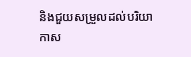និងជួយសម្រួលដល់បរិយាកាស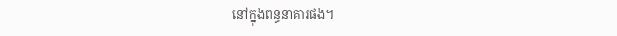នៅក្នុងពន្ធនាគារផង។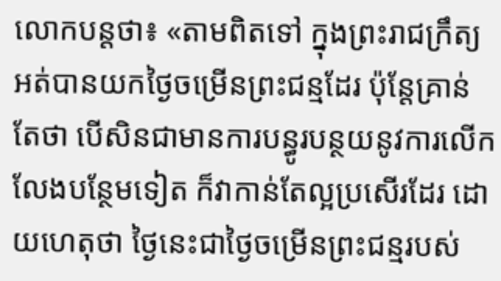លោកបន្តថា៖ «តាមពិតទៅ ក្នុងព្រះរាជក្រឹត្យអត់បានយកថ្ងៃចម្រើនព្រះជន្មដែរ ប៉ុន្តែគ្រាន់តែថា បើសិនជាមានការបន្ធូរបន្ថយនូវការលើកលែងបន្ថែមទៀត ក៏វាកាន់តែល្អប្រសើរដែរ ដោយហេតុថា ថ្ងៃនេះជាថ្ងៃចម្រើនព្រះជន្មរបស់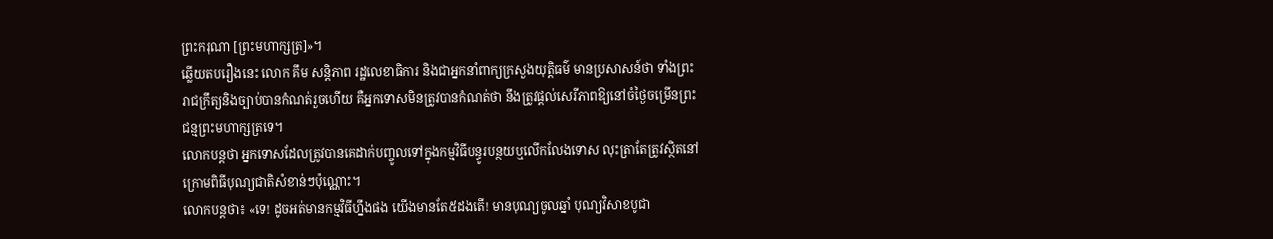ព្រះករុណា [ព្រះមហាក្សត្រ]»។
ឆ្លើយតបរឿងនេះ លោក គឹម សន្តិភាព រដ្ឋលេខាធិការ និងជាអ្នកនាំពាក្យក្រសួងយុត្តិធម៌ មានប្រសាសន៍ថា ទាំងព្រះរាជក្រឹត្យនិងច្បាប់បានកំណត់រួចហើយ គឺអ្នកទោសមិនត្រូវបានកំណត់ថា នឹងត្រូវផ្តល់សេរីភាពឱ្យនៅចំថ្ងៃចម្រើនព្រះជន្មព្រះមហាក្សត្រទេ។
លោកបន្តថា អ្នកទោសដែលត្រូវបានគេដាក់បញ្ចូលទៅក្នុងកម្មវិធីបន្ធូរបន្ថយឬលើកលែងទោស លុះត្រាតែត្រូវស្ថិតនៅក្រោមពិធីបុណ្យជាតិសំខាន់ៗប៉ុណ្ណោះ។
លោកបន្តថា៖ «ទេ! ដូចអត់មានកម្មវិធីហ្នឹងផង យើងមានតែ៥ដងតើ! មានបុណ្យចូលឆ្នាំ បុណ្យវិសាខបូជា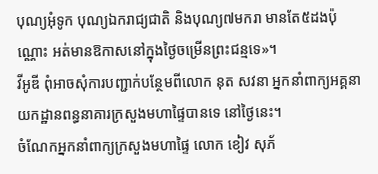បុណ្យអុំទូក បុណ្យឯករាជ្យជាតិ និងបុណ្យ៧មករា មានតែ៥ដងប៉ុណ្ណោះ អត់មានឱកាសនៅក្នុងថ្ងៃចម្រើនព្រះជន្មទេ»។
វីអូឌី ពុំអាចសុំការបញ្ជាក់បន្ថែមពីលោក នុត សវនា អ្នកនាំពាក្យអគ្គនាយកដ្ឋានពន្ធនាគារក្រសួងមហាផ្ទៃបានទេ នៅថ្ងៃនេះ។
ចំណែកអ្នកនាំពាក្យក្រសួងមហាផ្ទៃ លោក ខៀវ សុភ័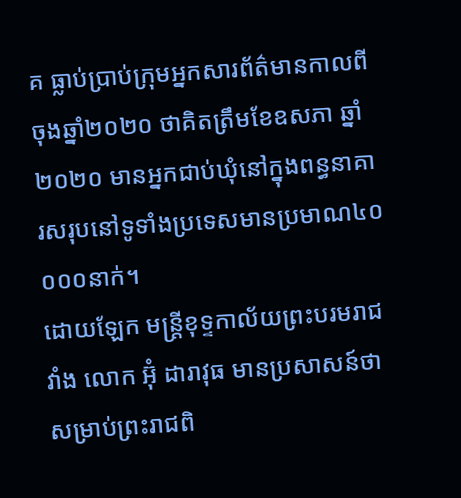គ ធ្លាប់ប្រាប់ក្រុមអ្នកសារព័ត៌មានកាលពីចុងឆ្នាំ២០២០ ថាគិតត្រឹមខែឧសភា ឆ្នាំ២០២០ មានអ្នកជាប់ឃុំនៅក្នុងពន្ធនាគារសរុបនៅទូទាំងប្រទេសមានប្រមាណ៤០ ០០០នាក់។
ដោយឡែក មន្រ្តីខុទ្ទកាល័យព្រះបរមរាជវាំង លោក អ៊ុំ ដារាវុធ មានប្រសាសន៍ថា សម្រាប់ព្រះរាជពិ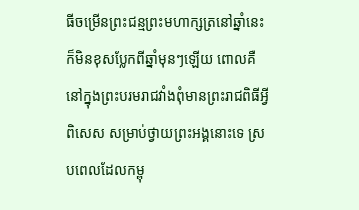ធីចម្រើនព្រះជន្មព្រះមហាក្សត្រនៅឆ្នាំនេះ ក៏មិនខុសប្លែកពីឆ្នាំមុនៗឡើយ ពោលគឺនៅក្នុងព្រះបរមរាជវាំងពុំមានព្រះរាជពិធីអ្វីពិសេស សម្រាប់ថ្វាយព្រះអង្គនោះទេ ស្របពេលដែលកម្ពុ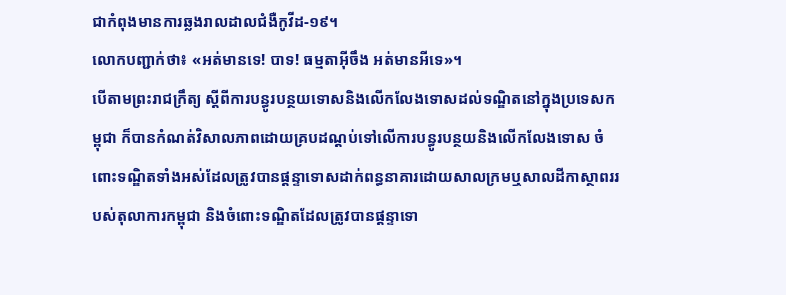ជាកំពុងមានការឆ្លងរាលដាលជំងឺកូវីដ-១៩។
លោកបញ្ជាក់ថា៖ «អត់មានទេ! បាទ! ធម្មតាអ៊ីចឹង អត់មានអីទេ»។
បើតាមព្រះរាជក្រឹត្យ ស្ដីពីការបន្ធូរបន្ថយទោសនិងលើកលែងទោសដល់ទណ្ឌិតនៅក្នុងប្រទេសកម្ពុជា ក៏បានកំណត់វិសាលភាពដោយគ្របដណ្ដប់ទៅលើការបន្ធូរបន្ថយនិងលើកលែងទោស ចំពោះទណ្ឌិតទាំងអស់ដែលត្រូវបានផ្ដន្ទាទោសដាក់ពន្ធនាគារដោយសាលក្រមឬសាលដីកាស្ថាពររបស់តុលាការកម្ពុជា និងចំពោះទណ្ឌិតដែលត្រូវបានផ្ដន្ទាទោ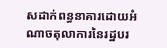សដាក់ពន្ធនាគារដោយអំណាចតុលាការនៃរដ្ឋបរ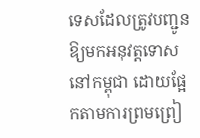ទេសដែលត្រូវបញ្ជូនឱ្យមកអនុវត្តទោសនៅកម្ពុជា ដោយផ្អែកតាមការព្រមព្រៀ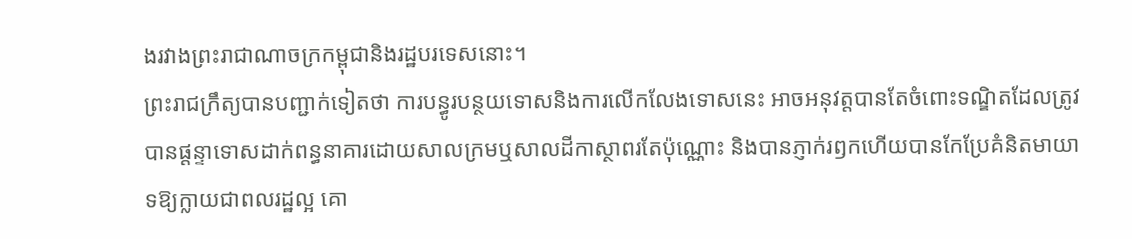ងរវាងព្រះរាជាណាចក្រកម្ពុជានិងរដ្ឋបរទេសនោះ។
ព្រះរាជក្រឹត្យបានបញ្ជាក់ទៀតថា ការបន្ធូរបន្ថយទោសនិងការលើកលែងទោសនេះ អាចអនុវត្តបានតែចំពោះទណ្ឌិតដែលត្រូវបានផ្តន្ទាទោសដាក់ពន្ធនាគារដោយសាលក្រមឬសាលដីកាស្ថាពរតែប៉ុណ្ណោះ និងបានភ្ញាក់រឭកហើយបានកែប្រែគំនិតមាយាទឱ្យក្លាយជាពលរដ្ឋល្អ គោ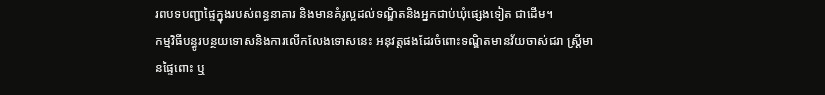រពបទបញ្ជាផ្ទៃក្នុងរបស់ពន្ធនាគារ និងមានគំរូល្អដល់ទណ្ឌិតនិងអ្នកជាប់ឃុំផ្សេងទៀត ជាដើម។
កម្មវិធីបន្ធូរបន្ថយទោសនិងការលើកលែងទោសនេះ អនុវត្តផងដែរចំពោះទណ្ឌិតមានវ័យចាស់ជរា ស្ត្រីមានផ្ទៃពោះ ឬ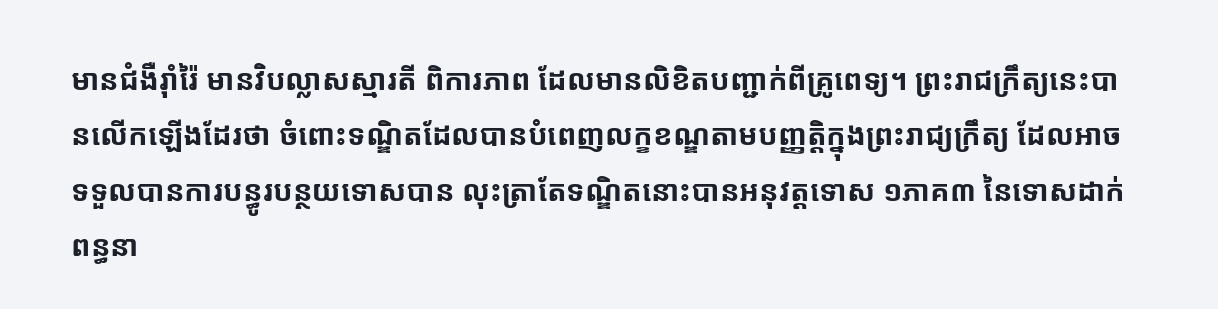មានជំងឺរ៉ាំរ៉ៃ មានវិបល្លាសស្មារតី ពិការភាព ដែលមានលិខិតបញ្ជាក់ពីគ្រូពេទ្យ។ ព្រះរាជក្រឹត្យនេះបានលើកឡើងដែរថា ចំពោះទណ្ឌិតដែលបានបំពេញលក្ខខណ្ឌតាមបញ្ញត្តិក្នុងព្រះរាជ្យក្រឹត្យ ដែលអាចទទួលបានការបន្ធូរបន្ថយទោសបាន លុះត្រាតែទណ្ឌិតនោះបានអនុវត្តទោស ១ភាគ៣ នៃទោសដាក់ពន្ធនា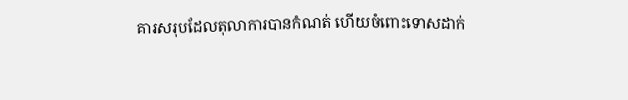គារសរុបដែលតុលាការបានកំណត់ ហើយចំពោះទោសដាក់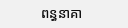ពន្ធនាគា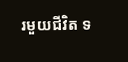រមួយជីវិត ទ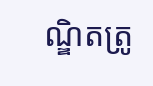ណ្ឌិតត្រូ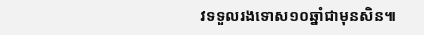វទទួលរងទោស១០ឆ្នាំជាមុនសិន៕